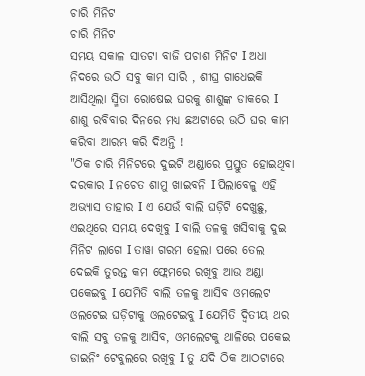ଚାରି ମିନିଟ
ଚାରି ମିନିଟ
ସମୟ ସକାଳ ସାତଟା ବାଜି ପଚାଶ ମିନିଟ I ଅଧା ନିଦରେ ଉଠି ସବୁ କାମ ସାରି , ଶୀଘ୍ର ଗାଧେଇକି ଆସିଥିଲା ସ୍ମିତା ରୋଷେଇ ଘରକୁ ଶାଶୁଙ୍କ ଡାକରେ I ଶାଶୁ ରବିବାର ଦିନରେ ମଧ୍ୟ ଛଅଟାରେ ଉଠି ଘର କାମ କରିବା ଆରମ୍ଭ କରି ଦିଅନ୍ତି !
"ଠିକ ଚାରି ମିନିଟରେ ଦୁଇଟି ଅଣ୍ଡାରେ ପ୍ରସ୍ତୁତ ହୋଇଥିବା ଦରକାର I ନଚେତ ଶାମୁ ଖାଇବନି I ପିଲାବେଳୁ ଏହି ଅଭ୍ୟାସ ତାହାର I ଏ ଯେଉଁ ବାଲି ଘଡ଼ିଟି ଦେଖୁଛୁ, ଏଇଥିରେ ସମୟ ଦେଖିବୁ I ବାଲି ତଳକୁ ଖସିବାକୁ ଦୁଇ ମିନିଟ ଲାଗେ I ତାୱା ଗରମ ହେଲା ପରେ ତେଲ ଦେଇକି ତୁରନ୍ତ କମ ଫ୍ଲେମରେ ରଖିବୁ ଆଉ ଅଣ୍ଡା ପକେଇବୁ I ଯେମିତି ବାଲି ତଳକୁ ଆସିବ ଓମଲେଟ ଓଲଟେଇ ଘଡ଼ିଟାକୁ ଓଲଟେଇବୁ I ଯେମିତି ଦ୍ଵିତୀୟ ଥର ବାଲି ସବୁ ତଳକୁ ଆସିବ, ଓମଲେଟକୁ ଥାଳିରେ ପକେଇ ଡାଇନିଂ ଟେବୁଲରେ ରଖିବୁ I ତୁ ଯଦି ଠିକ ଆଠଟାରେ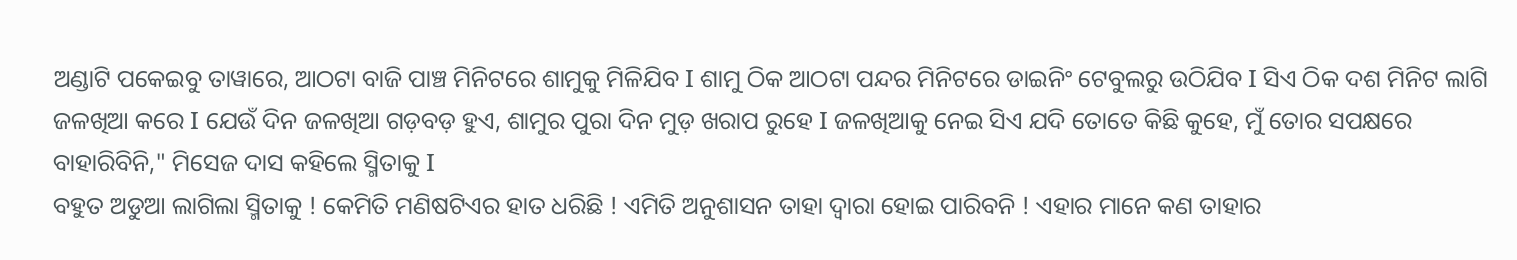ଅଣ୍ଡାଟି ପକେଇବୁ ତାୱାରେ, ଆଠଟା ବାଜି ପାଞ୍ଚ ମିନିଟରେ ଶାମୁକୁ ମିଳିଯିବ I ଶାମୁ ଠିକ ଆଠଟା ପନ୍ଦର ମିନିଟରେ ଡାଇନିଂ ଟେବୁଲରୁ ଉଠିଯିବ I ସିଏ ଠିକ ଦଶ ମିନିଟ ଲାଗି ଜଳଖିଆ କରେ I ଯେଉଁ ଦିନ ଜଳଖିଆ ଗଡ଼ବଡ଼ ହୁଏ, ଶାମୁର ପୁରା ଦିନ ମୁଡ଼ ଖରାପ ରୁହେ I ଜଳଖିଆକୁ ନେଇ ସିଏ ଯଦି ତୋତେ କିଛି କୁହେ, ମୁଁ ତୋର ସପକ୍ଷରେ ବାହାରିବିନି," ମିସେଜ ଦାସ କହିଲେ ସ୍ମିତାକୁ I
ବହୁତ ଅଡୁଆ ଲାଗିଲା ସ୍ମିତାକୁ ! କେମିତି ମଣିଷଟିଏର ହାତ ଧରିଛି ! ଏମିତି ଅନୁଶାସନ ତାହା ଦ୍ଵାରା ହୋଇ ପାରିବନି ! ଏହାର ମାନେ କଣ ତାହାର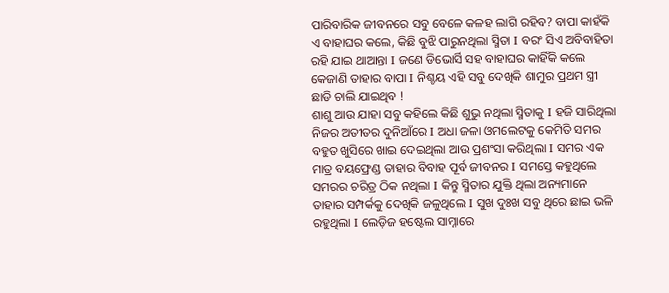ପାରିବାରିକ ଜୀବନରେ ସବୁ ବେଳେ କଳହ ଲାଗି ରହିବ? ବାପା କାହଁକି ଏ ବାହାଘର କଲେ, କିଛି ବୁଝି ପାରୁନଥିଲା ସ୍ମିତା I ବରଂ ସିଏ ଅବିବାହିତା ରହି ଯାଇ ଥାଆନ୍ତା I ଜଣେ ଡିଭୋର୍ସି ସହ ବାହାଘର କାହିଁକି କଲେ କେଜାଣି ତାହାର ବାପା I ନିଶ୍ଚୟ ଏହି ସବୁ ଦେଖିକି ଶାମୁର ପ୍ରଥମ ସ୍ତ୍ରୀ ଛାଡି ଚାଲି ଯାଇଥିବ !
ଶାଶୁ ଆଉ ଯାହା ସବୁ କହିଲେ କିଛି ଶୁଭୁ ନଥିଲା ସ୍ମିତାକୁ I ହଜି ସାରିଥିଲା ନିଜର ଅତୀତର ଦୁନିଆଁରେ I ଅଧା ଜଳା ଓମଲେଟକୁ କେମିତି ସମର ବହୁତ ଖୁସିରେ ଖାଇ ଦେଇଥିଲା ଆଉ ପ୍ରଶଂସା କରିଥିଲା I ସମର ଏକ ମାତ୍ର ବୟଫ୍ରେଣ୍ଡ ତାହାର ବିବାହ ପୂର୍ବ ଜୀବନର I ସମସ୍ତେ କହୁଥିଲେ ସମରର ଚରିତ୍ର ଠିକ ନଥିଲା I କିନ୍ତୁ ସ୍ମିତାର ଯୁକ୍ତି ଥିଲା ଅନ୍ୟମାନେ ତାହାର ସମ୍ପର୍କକୁ ଦେଖିକି ଜଳୁଥିଲେ I ସୁଖ ଦୁଃଖ ସବୁ ଥିରେ ଛାଇ ଭଳି ରହୁଥିଲା I ଲେଡ଼ିଜ ହଷ୍ଟେଲ ସାମ୍ନାରେ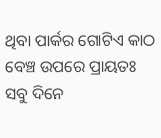ଥିବା ପାର୍କର ଗୋଟିଏ କାଠ ବେଞ୍ଚ ଉପରେ ପ୍ରାୟତଃ ସବୁ ଦିନେ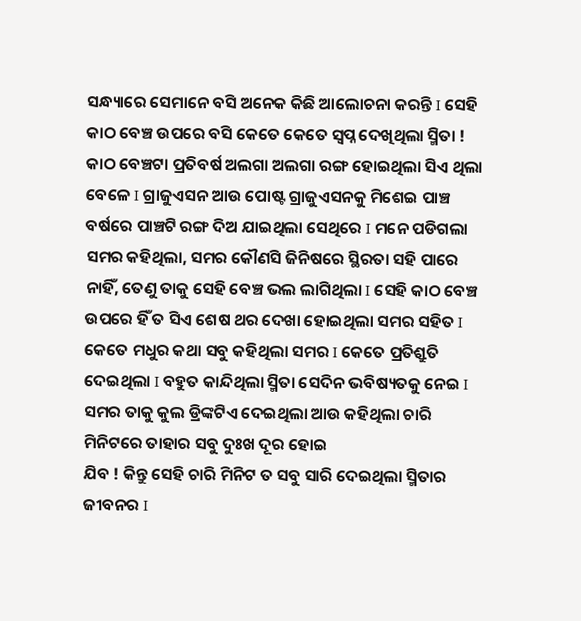ସନ୍ଧ୍ୟାରେ ସେମାନେ ବସି ଅନେକ କିଛି ଆଲୋଚନା କରନ୍ତି I ସେହି କାଠ ବେଞ୍ଚ ଉପରେ ବସି କେତେ କେତେ ସ୍ଵପ୍ନ ଦେଖିଥିଲା ସ୍ମିତା ! କାଠ ବେଞ୍ଚଟା ପ୍ରତିବର୍ଷ ଅଲଗା ଅଲଗା ରଙ୍ଗ ହୋଇଥିଲା ସିଏ ଥିଲା ବେଳେ I ଗ୍ରାଜୁଏସନ ଆଉ ପୋଷ୍ଟ ଗ୍ରାଜୁଏସନକୁ ମିଶେଇ ପାଞ୍ଚ ବର୍ଷରେ ପାଞ୍ଚଟି ରଙ୍ଗ ଦିଅ ଯାଇଥିଲା ସେଥିରେ I ମନେ ପଡିଗଲା ସମର କହିଥିଲା, ସମର କୌଣସି ଜିନିଷରେ ସ୍ଥିରତା ସହି ପାରେ ନାହିଁ, ତେଣୁ ତାକୁ ସେହି ବେଞ୍ଚ ଭଲ ଲାଗିଥିଲା I ସେହି କାଠ ବେଞ୍ଚ ଉପରେ ହିଁ ତ ସିଏ ଶେଷ ଥର ଦେଖା ହୋଇଥିଲା ସମର ସହିତ I
କେତେ ମଧୁର କଥା ସବୁ କହିଥିଲା ସମର I କେତେ ପ୍ରତିଶ୍ରୁତି ଦେଇଥିଲା I ବହୁତ କାନ୍ଦିଥିଲା ସ୍ମିତା ସେଦିନ ଭବିଷ୍ୟତକୁ ନେଇ I ସମର ତାକୁ କୁଲ ଡ୍ରିଙ୍କଟିଏ ଦେଇଥିଲା ଆଉ କହିଥିଲା ଚାରି ମିନିଟରେ ତାହାର ସବୁ ଦୁଃଖ ଦୂର ହୋଇ
ଯିବ ! କିନ୍ତୁ ସେହି ଚାରି ମିନିଟ ତ ସବୁ ସାରି ଦେଇଥିଲା ସ୍ମିତାର ଜୀବନର I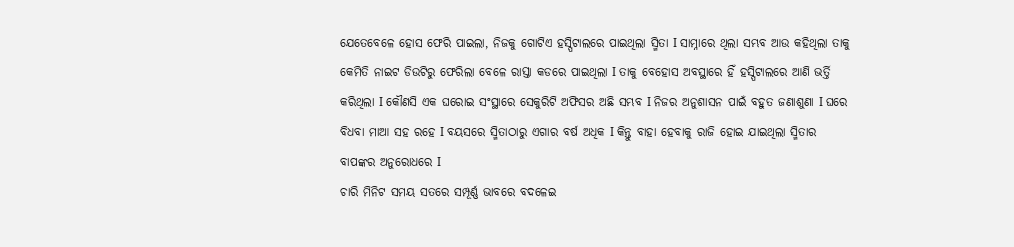ଯେତେବେଳେ ହୋସ ଫେରି ପାଇଲା, ନିଜକୁ ଗୋଟିଏ ହସ୍ପିଟାଲରେ ପାଇଥିଲା ସ୍ମିତା I ସାମ୍ନାରେ ଥିଲା ସମ୍ଭବ ଆଉ କହିଥିଲା ତାକୁ କେମିତି ନାଇଟ ଡିଉଟିରୁ ଫେରିଲା ବେଳେ ରାସ୍ତା କଡରେ ପାଇଥିଲା I ତାକୁ ବେହୋସ ଅବସ୍ଥାରେ ହିଁ ହସ୍ପିଟାଲରେ ଆଣି ଭର୍ତ୍ତି କରିଥିଲା I କୌଣସି ଏକ ଘରୋଇ ସଂସ୍ଥାରେ ସେକୁରିଟି ଅଫିସର ଅଛି ସମ୍ଭବ I ନିଜର ଅନୁଶାସନ ପାଇଁ ବହୁତ ଜଣାଶୁଣା I ଘରେ ବିଧବା ମାଆ ସହ ରହେ I ବୟସରେ ସ୍ମିତାଠାରୁ ଏଗାର ବର୍ଷ ଅଧିକ I କିନ୍ତୁ ବାହା ହେବାକୁ ରାଜି ହୋଇ ଯାଇଥିଲା ସ୍ମିତାର ବାପଙ୍କର ଅନୁରୋଧରେ I
ଚାରି ମିନିଟ ସମୟ ସତରେ ସମ୍ପୂର୍ଣ୍ଣ ଭାବରେ ବଦଳେଇ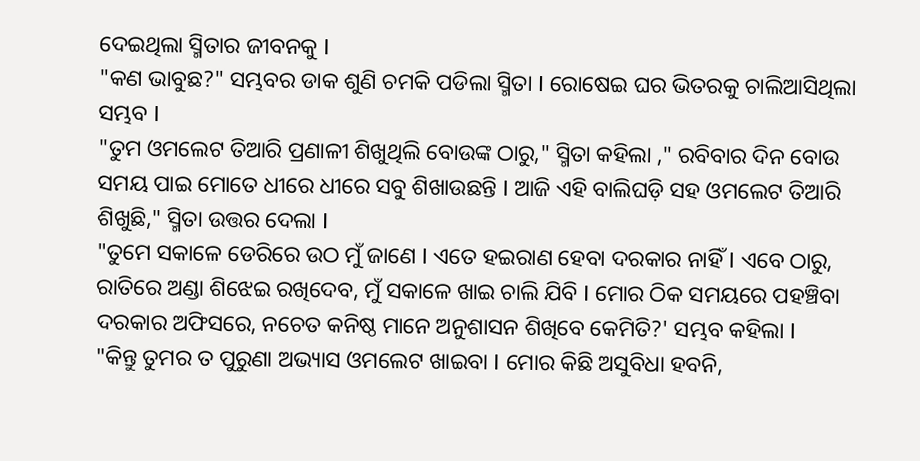ଦେଇଥିଲା ସ୍ମିତାର ଜୀବନକୁ I
"କଣ ଭାବୁଛ?" ସମ୍ଭବର ଡାକ ଶୁଣି ଚମକି ପଡିଲା ସ୍ମିତା I ରୋଷେଇ ଘର ଭିତରକୁ ଚାଲିଆସିଥିଲା ସମ୍ଭବ I
"ତୁମ ଓମଲେଟ ତିଆରି ପ୍ରଣାଳୀ ଶିଖୁଥିଲି ବୋଉଙ୍କ ଠାରୁ," ସ୍ମିତା କହିଲା ," ରବିବାର ଦିନ ବୋଉ ସମୟ ପାଇ ମୋତେ ଧୀରେ ଧୀରେ ସବୁ ଶିଖାଉଛନ୍ତି I ଆଜି ଏହି ବାଲିଘଡ଼ି ସହ ଓମଲେଟ ତିଆରି ଶିଖୁଛି," ସ୍ମିତା ଉତ୍ତର ଦେଲା I
"ତୁମେ ସକାଳେ ଡେରିରେ ଉଠ ମୁଁ ଜାଣେ I ଏତେ ହଇରାଣ ହେବା ଦରକାର ନାହିଁ I ଏବେ ଠାରୁ, ରାତିରେ ଅଣ୍ଡା ଶିଝେଇ ରଖିଦେବ, ମୁଁ ସକାଳେ ଖାଇ ଚାଲି ଯିବି I ମୋର ଠିକ ସମୟରେ ପହଞ୍ଚିବା ଦରକାର ଅଫିସରେ, ନଚେତ କନିଷ୍ଠ ମାନେ ଅନୁଶାସନ ଶିଖିବେ କେମିତି?' ସମ୍ଭବ କହିଲା I
"କିନ୍ତୁ ତୁମର ତ ପୁରୁଣା ଅଭ୍ୟାସ ଓମଲେଟ ଖାଇବା I ମୋର କିଛି ଅସୁବିଧା ହବନି,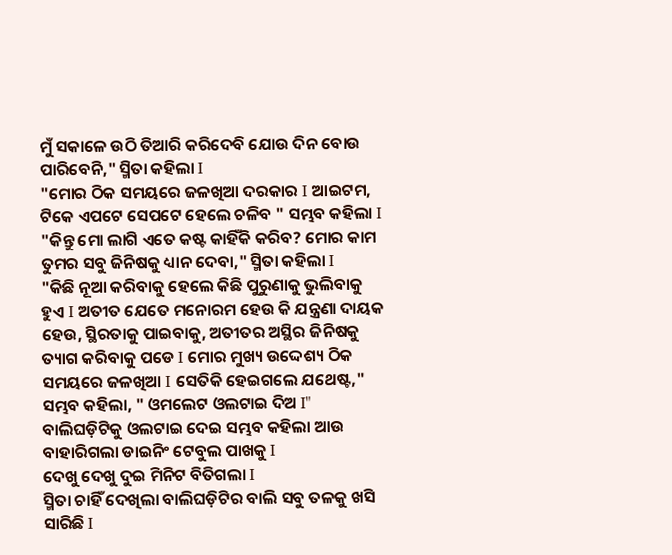ମୁଁ ସକାଳେ ଉଠି ତିଆରି କରିଦେବି ଯୋଉ ଦିନ ବୋଉ ପାରିବେନି," ସ୍ମିତା କହିଲା I
"ମୋର ଠିକ ସମୟରେ ଜଳଖିଆ ଦରକାର I ଆଇଟମ, ଟିକେ ଏପଟେ ସେପଟେ ହେଲେ ଚଳିବ " ସମ୍ଭବ କହିଲା I
"କିନ୍ତୁ ମୋ ଲାଗି ଏତେ କଷ୍ଟ କାହିଁକି କରିବ? ମୋର କାମ ତୁମର ସବୁ ଜିନିଷକୁ ଧ୍ୟାନ ଦେବା," ସ୍ମିତା କହିଲା I
"କିଛି ନୂଆ କରିବାକୁ ହେଲେ କିଛି ପୁରୁଣାକୁ ଭୁଲିବାକୁ ହୁଏ I ଅତୀତ ଯେତେ ମନୋରମ ହେଉ କି ଯନ୍ତ୍ରଣା ଦାୟକ ହେଉ, ସ୍ଥିରତାକୁ ପାଇବାକୁ, ଅତୀତର ଅସ୍ଥିର ଜିନିଷକୁ ତ୍ୟାଗ କରିବାକୁ ପଡେ I ମୋର ମୁଖ୍ୟ ଉଦ୍ଦେଶ୍ୟ ଠିକ ସମୟରେ ଜଳଖିଆ I ସେତିକି ହେଇଗଲେ ଯଥେଷ୍ଟ," ସମ୍ଭବ କହିଲା, " ଓମଲେଟ ଓଲଟାଇ ଦିଅ I"
ବାଲିଘଡ଼ିଟିକୁ ଓଲଟାଇ ଦେଇ ସମ୍ଭବ କହିଲା ଆଉ ବାହାରିଗଲା ଡାଇନିଂ ଟେବୁଲ ପାଖକୁ I
ଦେଖୁ ଦେଖୁ ଦୁଇ ମିନିଟ ବିତିଗଲା I
ସ୍ମିତା ଚାହିଁ ଦେଖିଲା ବାଲିଘଡ଼ିଟିର ବାଲି ସବୁ ତଳକୁ ଖସି ସାରିଛି I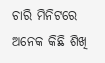ଚାରି ମିନିଟରେ ଅନେକ କିଛି ଶିଖି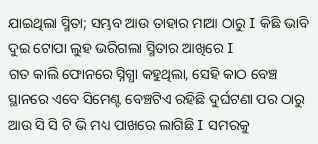ଯାଇଥିଲା ସ୍ମିତା; ସମ୍ଭବ ଆଉ ତାହାର ମାଆ ଠାରୁ I କିଛି ଭାବି ଦୁଇ ଟୋପା ଲୁହ ଭରିଗଲା ସ୍ମିତାର ଆଖିରେ I
ଗତ କାଲି ଫୋନରେ ସ୍ନିଗ୍ଧା କହୁଥିଲା, ସେହି କାଠ ବେଞ୍ଚ ସ୍ଥାନରେ ଏବେ ସିମେଣ୍ଟ ବେଞ୍ଚଟିଏ ରହିଛି ଦୁର୍ଘଟଣା ପର ଠାରୁ ଆଉ ସି ସି ଟି ଭି ମଧ୍ୟ ପାଖରେ ଲାଗିଛି I ସମରକୁ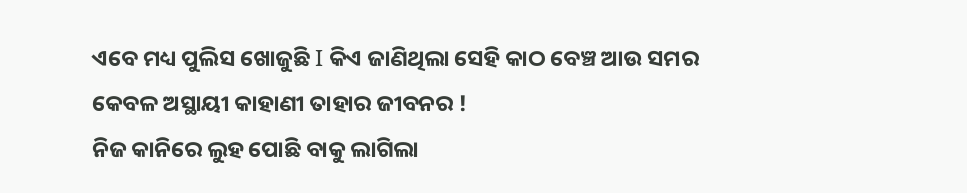ଏବେ ମଧ୍ୟ ପୁଲିସ ଖୋଜୁଛି I କିଏ ଜାଣିଥିଲା ସେହି କାଠ ବେଞ୍ଚ ଆଉ ସମର କେବଳ ଅସ୍ଥାୟୀ କାହାଣୀ ତାହାର ଜୀବନର !
ନିଜ କାନିରେ ଲୁହ ପୋଛି ବାକୁ ଲାଗିଲା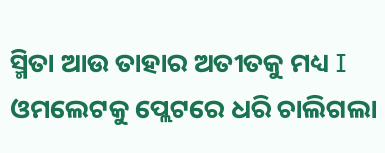ସ୍ମିତା ଆଉ ତାହାର ଅତୀତକୁ ମଧ୍ୟ I ଓମଲେଟକୁ ପ୍ଲେଟରେ ଧରି ଚାଲିଗଲା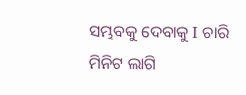ସମ୍ଭବକୁ ଦେବାକୁ I ଚାରି ମିନିଟ ଲାଗି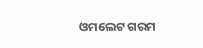ଓମଲେଟ ଗରମ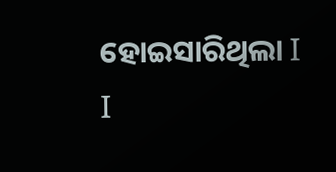ହୋଇସାରିଥିଲା I
I